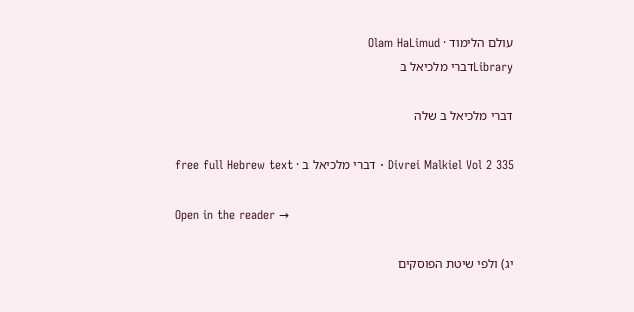עולם הלימוד · Olam HaLimud
Libraryדברי מלכיאל ב

דברי מלכיאל ב שלה

Divrei Malkiel Vol 2 335 · דברי מלכיאל ב · free full Hebrew text

Open in the reader →

יג) ולפי שיטת הפוסקים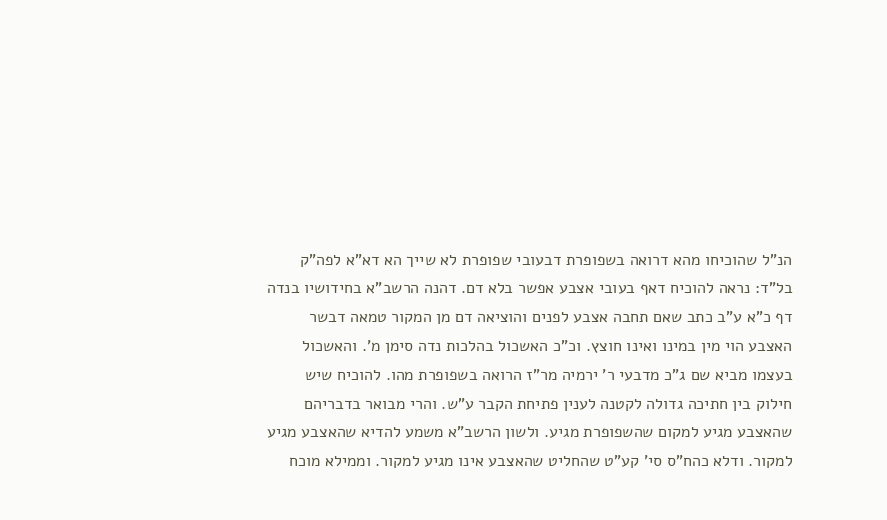הנ"ל שהוכיחו מהא דרואה בשפופרת דבעובי שפופרת לא שייך הא דא"א לפה"ק בל"ד: נראה להוכיח דאף בעובי אצבע אפשר בלא דם. דהנה הרשב"א בחידושיו בנדה דף כ"א ע"ב כתב שאם תחבה אצבע לפנים והוציאה דם מן המקור טמאה דבשר האצבע הוי מין במינו ואינו חוצץ. וכ"כ האשכול בהלכות נדה סימן מ'. והאשכול בעצמו מביא שם ג"כ מדבעי ר' ירמיה מר"ז הרואה בשפופרת מהו. להוכיח שיש חילוק בין חתיכה גדולה לקטנה לענין פתיחת הקבר ע"ש. והרי מבואר בדבריהם שהאצבע מגיע למקום שהשפופרת מגיע. ולשון הרשב"א משמע להדיא שהאצבע מגיע למקור. ודלא כהח"ס סי' קע"ט שהחליט שהאצבע אינו מגיע למקור. וממילא מוכח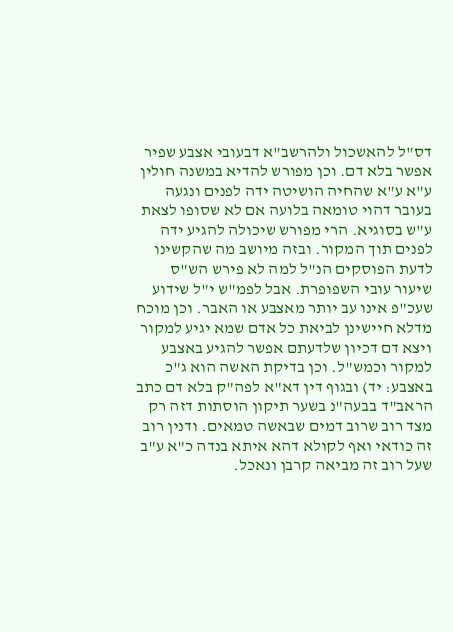דס"ל להאשכול ולהרשב"א דבעובי אצבע שפיר אפשר בלא דם. וכן מפורש להדיא במשנה חולין ע"א ע"א שהחיה הושיטה ידה לפנים ונגעה בעובר דהוי טומאה בלועה אם לא שסופו לצאת ע"ש בסוגיא. הרי מפורש שיכולה להגיע ידה לפנים תוך המקור. ובזה מיושב מה שהקשינו לדעת הפוסקים הנ"ל למה לא פירש הש"ס שיעור עובי השפופרת. אבל לפמ"ש י"ל שידוע שעכ"פ אינו עב יותר מאצבע או האבר. וכן מוכח מדלא חיישינן לביאת כל אדם שמא יגיע למקור ויצא דם דכיון שלדעתם אפשר להגיע באצבע למקור וכמש"ל. וכן בדיקת האשה הוא ג"כ באצבע: יד) ובגוף דין דא"א לפה"ק בלא דם כתב הראב"ד בבעה"נ בשער תיקון הוסתות דזה רק מצד רוב שרוב דמים שבאשה טמאים. ודנין רוב זה כודאי ואף לקולא דהא איתא בנדה כ"א ע"ב שעל רוב זה מביאה קרבן ונאכל.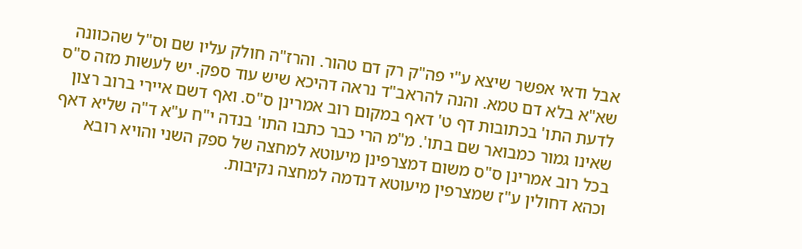אבל ודאי אפשר שיצא ע"י פה"ק רק דם טהור. והרז"ה חולק עליו שם וס"ל שהכוונה שא"א בלא דם טמא. והנה להראב"ד נראה דהיכא שיש עוד ספק. יש לעשות מזה ס"ס לדעת התו' בכתובות דף ט' דאף במקום רוב אמרינן ס"ס. ואף דשם איירי ברוב רצון שאינו גמור כמבואר שם בתו'. מ"מ הרי כבר כתבו התו' בנדה י"ח ע"א ד"ה שליא דאף בכל רוב אמרינן ס"ס משום דמצרפינן מיעוטא למחצה של ספק השני והויא רובא וכהא דחולין ע"ז שמצרפין מיעוטא דנדמה למחצה נקיבות.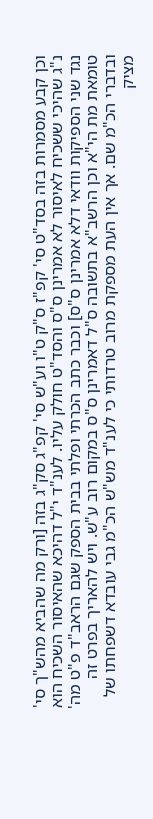וכן קבע מסמרות בזה בסד"ט סי' קפ"ז ס"ק ט"ו וע"ש סי' קפ"ג סק"ג בזה [ורק מה שהביא מהש"ך סי' נ"ג שהיכי ששכיח לאיסור לא אמרינן ס"ס והסד"ט חולק עליו. לענ"ד י"ל דהיכא שהאיסור השכיח הוא נגד שני הספיקות וודאי דלא אמרינן ס"ס] וכבר כתב הכרתי ופלתי בבית הספק שגם הראב"ד פ"ט מה' טומאת מת הי"א וכן הרשב"א בתשובה ס"ל דאמרינן ס"ס במקום רוב ע"ש. ויש להאריך בפרט זה ובדברי הכ"מ שם. אך אין העת מספקת מרוב טרדותי כי לענ"ד מש"ש הכ"מ גבי עובדא דשפחתו של מציק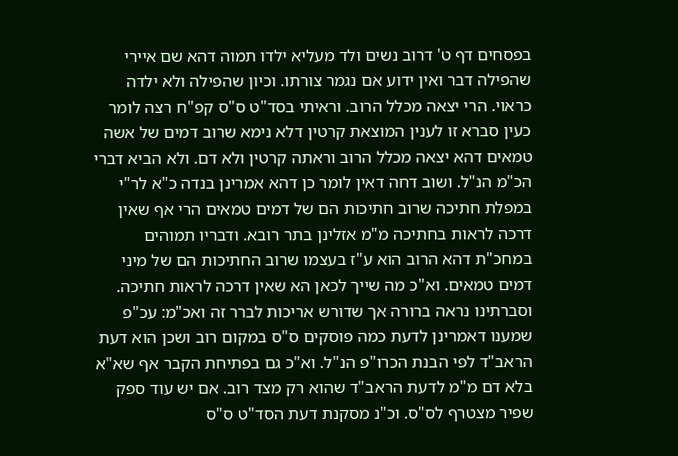בפסחים דף ט' דרוב נשים ולד מעליא ילדו תמוה דהא שם איירי שהפילה דבר ואין ידוע אם נגמר צורתו. וכיון שהפילה ולא ילדה כראוי. הרי יצאה מכלל הרוב. וראיתי בסד"ט ס"ס קפ"ח רצה לומר כעין סברא זו לענין המוצאת קרטין דלא נימא שרוב דמים של אשה טמאים דהא יצאה מכלל הרוב וראתה קרטין ולא דם. ולא הביא דברי הכ"מ הנ"ל. ושוב דחה דאין לומר כן דהא אמרינן בנדה כ"א לר"י במפלת חתיכה שרוב חתיכות הם של דמים טמאים הרי אף שאין דרכה לראות בחתיכה מ"מ אזלינן בתר רובא. ודבריו תמוהים במחכ"ת דהא הרוב הוא ע"ז בעצמו שרוב החתיכות הם של מיני דמים טמאים. וא"כ מה שייך לכאן הא שאין דרכה לראות חתיכה. וסברתינו נראה ברורה אך שדורש אריכות לברר זה ואכ"מ: עכ"פ שמענו דאמרינן לדעת כמה פוסקים ס"ס במקום רוב ושכן הוא דעת הראב"ד לפי הבנת הכרו"פ הנ"ל. וא"כ גם בפתיחת הקבר אף שא"א בלא דם מ"מ לדעת הראב"ד שהוא רק מצד רוב. אם יש עוד ספק שפיר מצטרף לס"ס. וכ"נ מסקנת דעת הסד"ט ס"ס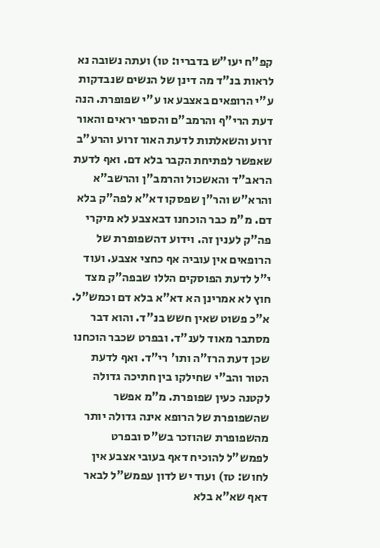קפ"ח יעו"ש בדבריו: טו) ועתה נשובה נא לראות בנ"ד מה דינן של הנשים שנבדקות ע"י הרופאים באצבע או ע"י שפופרת. הנה דעת הרי"ף והרמב"ם והספר יראים והאור זרוע והשאלתות לדעת האור זרוע והרע"ב שאפשר לפתיחת הקבר בלא דם. ואף לדעת הראב"ד והאשכול והרמב"ן והרשב"א והרא"ש והר"ן שפסקו דא"א לפה"ק בלא דם. מ"מ כבר הוכחנו דבאצבע לא מיקרי פה"ק לענין זה. וידוע דהשפופרת של הרופאים אין עוביה אף כחצי אצבע. ועוד י"ל לדעת הפוסקים הללו שבפה"ק מצד חוץ לא אמרינן הא דא"א בלא דם וכמש"ל. א"כ פשוט שאין חשש בנ"ד. והוא דבר מסתבר מאוד לענ"ד. ובפרט שכבר הוכחנו שכן דעת הרז"ה ותו' רי"ד. ואף לדעת הטור והב"י שחילקו בין חתיכה גדולה לקטנה כעין שפופרת. מ"מ אפשר שהשפופרת של הרופא אינה גדולה יותר מהשפופרת שהוזכר בש"ס ובפרט לפמש"ל להוכיח דאף בעובי אצבע אין לחוש: טז) ועוד יש לדון עפמש"ל לבאר דאף שא"א בלא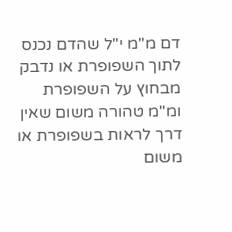דם מ"מ י"ל שהדם נכנס לתוך השפופרת או נדבק מבחוץ על השפופרת ומ"מ טהורה משום שאין דרך לראות בשפופרת או משום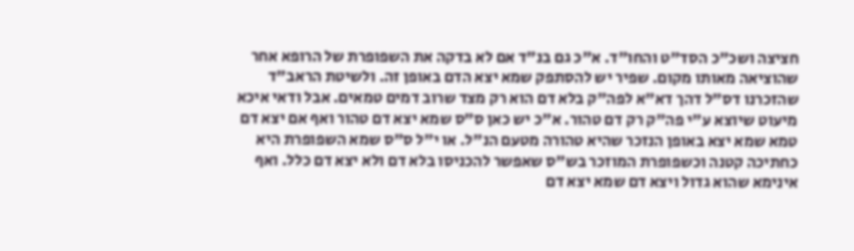חציצה ושכ"כ הסד"ט והחו"ד. א"כ גם בנ"ד אם לא בדקה את השפופרת של הרופא אחר שהוציאה מאותו מקום. שפיר יש להסתפק שמא יצא הדם באופן זה. ולשיטת הראב"ד שהזכרנו דס"ל דהך דא"א לפה"ק בלא דם הוא רק מצד שרוב דמים טמאים. אבל ודאי איכא מיעוט שיוצא ע"י פה"ק רק דם טהור. א"כ יש כאן ס"ס שמא יצא דם טהור ואף אם יצא דם טמא שמא יצא באופן הנזכר שהיא טהורה מטעם הנ"ל. או י"ל ס"ס שמא השפופרת היא כחתיכה קטנה וכשפופרת המוזכר בש"ס שאפשר להכניסו בלא דם ולא יצא דם כלל. ואף אינימא שהוא גדול ויצא דם שמא יצא דם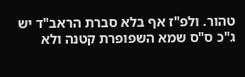טהור. ולפ"ז אף בלא סברת הראב"ד יש ג"כ ס"ס שמא השפופרת קטנה ולא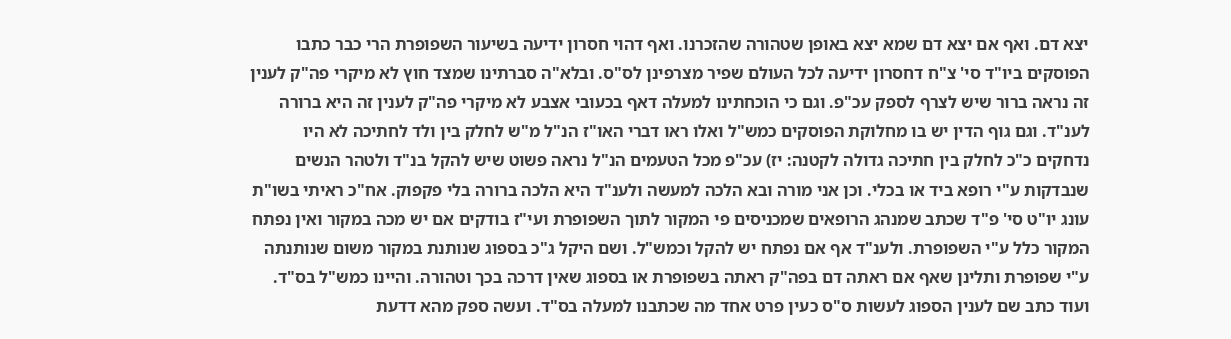יצא דם. ואף אם יצא דם שמא יצא באופן שטהורה שהזכרנו. ואף דהוי חסרון ידיעה בשיעור השפופרת הרי כבר כתבו הפוסקים ביו"ד סי' צ"ח דחסרון ידיעה לכל העולם שפיר מצרפינן לס"ס. ובלא"ה סברתינו שמצד חוץ לא מיקרי פה"ק לענין זה נראה ברור שיש לצרף לספק עכ"פ. וגם כי הוכחתינו למעלה דאף בכעובי אצבע לא מיקרי פה"ק לענין זה היא ברורה לענ"ד. וגם גוף הדין יש בו מחלוקת הפוסקים כמש"ל ואלו ראו דברי האו"ז הנ"ל מ"ש לחלק בין ולד לחתיכה לא היו נדחקים כ"כ לחלק בין חתיכה גדולה לקטנה: יז) עכ"פ מכל הטעמים הנ"ל נראה פשוט שיש להקל בנ"ד ולטהר הנשים שנבדקות ע"י רופא ביד או בכלי. וכן אני מורה ובא הלכה למעשה ולענ"ד היא הלכה ברורה בלי פקפוק. אח"כ ראיתי בשו"ת עונג יו"ט סי' פ"ד שכתב שמנהג הרופאים שמכניסים פי המקור לתוך השפופרת ועי"ז בודקים אם יש מכה במקור ואין נפתח המקור כלל ע"י השפופרת. ולענ"ד אף אם נפתח יש להקל וכמש"ל. ושם היקל ג"כ בספוג שנותנת במקור משום שנותנתה ע"י שפופרת ותלינן שאף אם ראתה דם בפה"ק ראתה בשפופרת או בספוג שאין דרכה בכך וטהורה. והיינו כמש"ל בס"ד. ועוד כתב שם לענין הספוג לעשות ס"ס כעין פרט אחד מה שכתבנו למעלה בס"ד. ועשה ספק מהא דדעת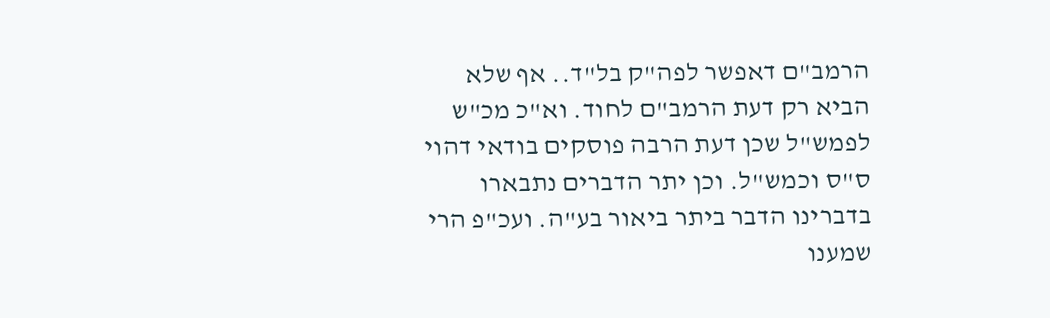הרמב"ם דאפשר לפה"ק בל"ד.. אף שלא הביא רק דעת הרמב"ם לחוד. וא"כ מכ"ש לפמש"ל שכן דעת הרבה פוסקים בודאי דהוי ס"ס וכמש"ל. וכן יתר הדברים נתבארו בדברינו הדבר ביתר ביאור בע"ה. ועכ"פ הרי שמענו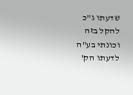שדעתו ג"כ להקל בזה וכונתי בע"ה לדעתו הק'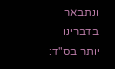ונתבאר בדברינו יותר בס"ד: